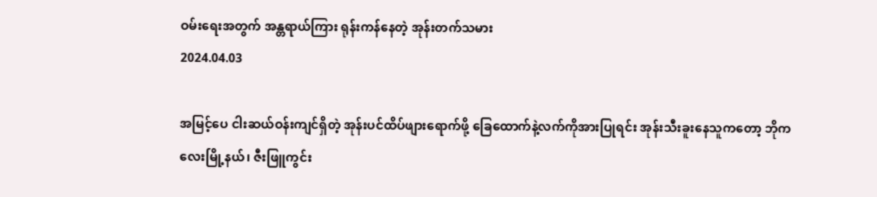ဝမ်းရေးအတွက် အန္တရာယ်ကြား ရုန်းကန်နေတဲ့ အုန်းတက်သမား
2024.04.03

အမြင့်ပေ ငါးဆယ်ဝန်းကျင်ရှိတဲ့ အုန်းပင်ထိပ်ဖျားရောက်ဖို့ ခြေထောက်နဲ့လက်ကိုအားပြုရင်း အုန်းသီးခူးနေသူကတော့ ဘိုကလေးမြို့နယ်၊ ဇီးဖြူကွင်း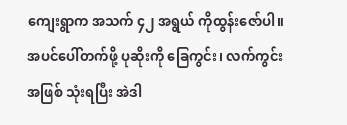ကျေးရွာက အသက် ၄၂ အရွယ် ကိုထွန်းဇော်ပါ။ အပင်ပေါ်တက်ဖို့ ပုဆိုးကို ခြေကွင်း၊ လက်ကွင်းအဖြစ် သုံးရပြီး အဲဒါ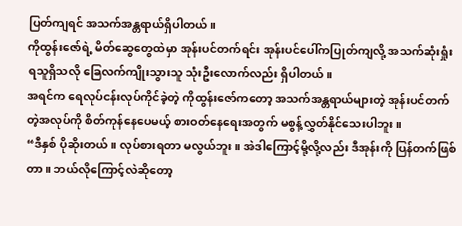ပြတ်ကျရင် အသက်အန္တရာယ်ရှိပါတယ်။
ကိုထွန်းဇော်ရဲ့ မိတ်ဆွေတွေထဲမှာ အုန်းပင်တက်ရင်း အုန်းပင်ပေါ်ကပြုတ်ကျလို့ အသက်ဆုံးရှုံးရသူရှိသလို ခြေလက်ကျိုးသွားသူ သုံးဦးလောက်လည်း ရှိပါတယ်။
အရင်က ရေလုပ်ငန်းလုပ်ကိုင်ခဲ့တဲ့ ကိုထွန်းဇော်ကတော့ အသက်အန္တရာယ်များတဲ့ အုန်းပင်တက်တဲ့အလုပ်ကို စိတ်ကုန်နေပေမယ့် စားဝတ်နေရေးအတွက် မစွန့်လွှတ်နိုင်သေးပါဘူး။
“ဒီနှစ် ပိုဆိုးတယ်။ လုပ်စားရတာ မလွယ်ဘူး။ အဲဒါကြောင့်မို့လို့လည်း ဒီအုန်းကို ပြန်တက်ဖြစ်တာ။ ဘယ်လိုကြောင့်လဲဆိုတော့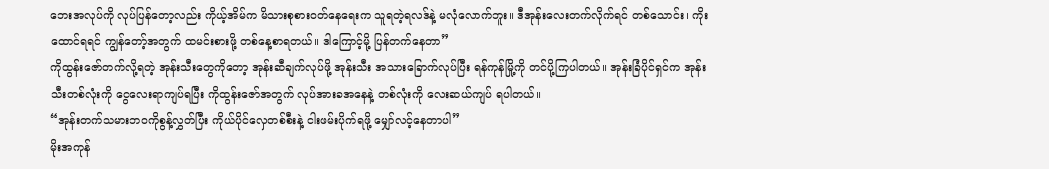ဘေးအလုပ်ကို လုပ်ပြန်တော့လည်း ကိုယ့်အိမ်က မိသားစုစားဝတ်နေရေးက သူရတဲ့ရလဒ်နဲ့ မလုံလောက်ဘူး။ ဒီအုန်းလေးတက်လိုက်ရင် တစ်သောင်း၊ ကိုးထောင်ရရင် ကျွန်တော့်အတွက် ထမင်းစားဖို့ တစ်နေ့စာရတယ်။ ဒါကြောင့်မို့ ပြန်တက်နေတာ”
ကိုထွန်းဇော်တက်လို့ရတဲ့ အုန်းသီးတွေကိုတော့ အုန်းဆီချက်လုပ်ဖို့ အုန်းသီး အသားခြောက်လုပ်ပြီး ရန်ကုန်မြို့ကို တင်ပို့ကြပါတယ်။ အုန်းခြံပိုင်ရှင်က အုန်းသီးတစ်လုံးကို ငွေလေးရာကျပ်ရပြီး ကိုထွန်းဇော်အတွက် လုပ်အားခအနေနဲ့ တစ်လုံးကို လေးဆယ်ကျပ် ရပါတယ်။
“အုန်းတက်သမားဘဝကိုစွန့်လွှတ်ပြီး ကိုယ်ပိုင်လှေတစ်စီးနဲ့ ငါးဖမ်းပိုက်ရဖို့ မျှော်လင့်နေတာပါ”
မိုးအကုန်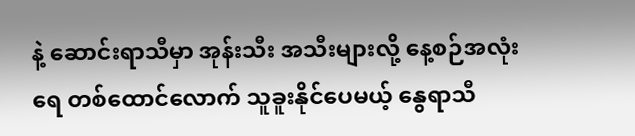နဲ့ ဆောင်းရာသီမှာ အုန်းသီး အသီးများလို့ နေ့စဉ်အလုံးရေ တစ်ထောင်လောက် သူခူးနိုင်ပေမယ့် နွေရာသီ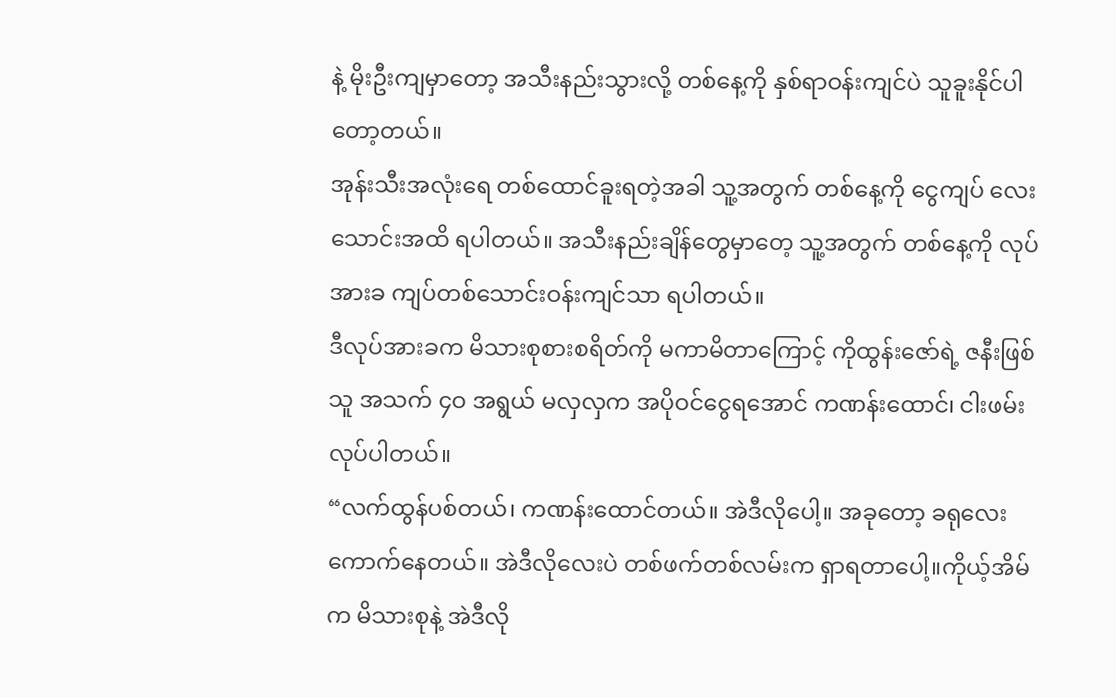နဲ့ မိုးဦးကျမှာတော့ အသီးနည်းသွားလို့ တစ်နေ့ကို နှစ်ရာဝန်းကျင်ပဲ သူခူးနိုင်ပါတော့တယ်။
အုန်းသီးအလုံးရေ တစ်ထောင်ခူးရတဲ့အခါ သူ့အတွက် တစ်နေ့ကို ငွေကျပ် လေးသောင်းအထိ ရပါတယ်။ အသီးနည်းချိန်တွေမှာတေ့ သူ့အတွက် တစ်နေ့ကို လုပ်အားခ ကျပ်တစ်သောင်းဝန်းကျင်သာ ရပါတယ်။
ဒီလုပ်အားခက မိသားစုစားစရိတ်ကို မကာမိတာကြောင့် ကိုထွန်းဇော်ရဲ့ ဇနီးဖြစ်သူ အသက် ၄ဝ အရွယ် မလှလှက အပိုဝင်ငွေရအောင် ကဏန်းထောင်၊ ငါးဖမ်းလုပ်ပါတယ်။
“လက်ထွန်ပစ်တယ်၊ ကဏန်းထောင်တယ်။ အဲဒီလိုပေါ့။ အခုတော့ ခရုလေး ကောက်နေတယ်။ အဲဒီလိုလေးပဲ တစ်ဖက်တစ်လမ်းက ရှာရတာပေါ့။ကိုယ့်အိမ်က မိသားစုနဲ့ အဲဒီလို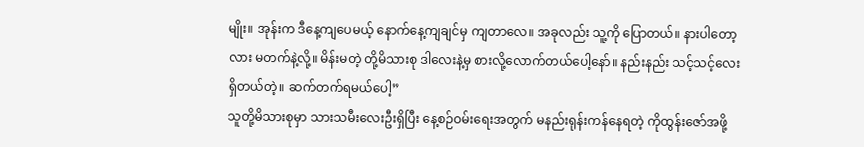မျိုး။ အုန်းက ဒီနေ့ကျပေမယ့် နောက်နေ့ကျချင်မှ ကျတာလေ။ အခုလည်း သူ့ကို ပြောတယ်။ နားပါတော့လား မတက်နဲ့လို့။ မိန်းမတဲ့ တို့မိသားစု ဒါလေးနဲ့မှ စားလို့လောက်တယ်ပေါ့နော်။ နည်းနည်း သင့်သင့်လေးရှိတယ်တဲ့။ ဆက်တက်ရမယ်ပေါ့”
သူတို့မိသားစုမှာ သားသမီးလေးဦးရှိပြီး နေ့စဉ်ဝမ်းရေးအတွက် မနည်းရုန်းကန်နေရတဲ့ ကိုထွန်းဇော်အဖို့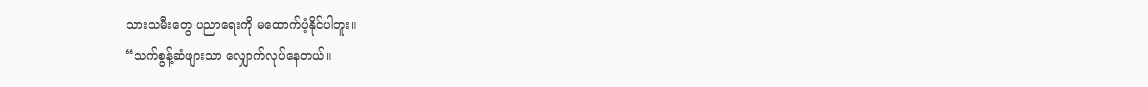သားသမီးတွေ ပညာရေးကို မထောက်ပံ့နိုင်ပါဘူး။
“သက်စွန့်ဆံဖျားသာ လျှောက်လုပ်နေတယ်။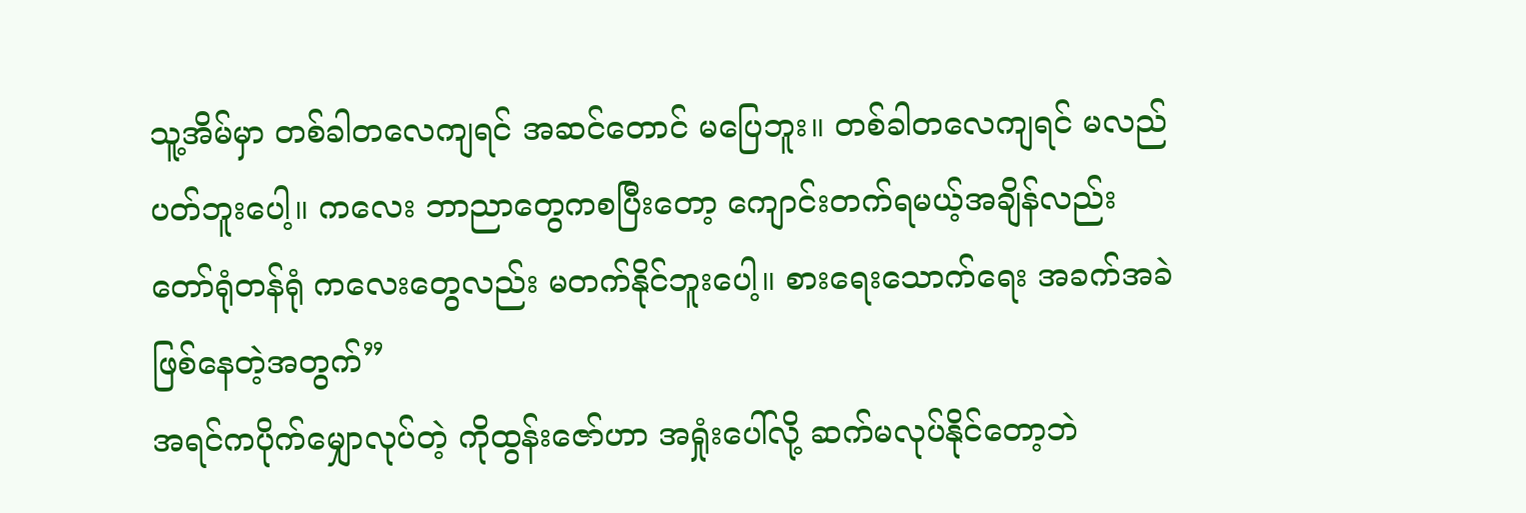သူ့အိမ်မှာ တစ်ခါတလေကျရင် အဆင်တောင် မပြေဘူး။ တစ်ခါတလေကျရင် မလည်ပတ်ဘူးပေါ့။ ကလေး ဘာညာတွေကစပြီးတော့ ကျောင်းတက်ရမယ့်အချိန်လည်း တော်ရုံတန်ရုံ ကလေးတွေလည်း မတက်နိုင်ဘူးပေါ့။ စားရေးသောက်ရေး အခက်အခဲဖြစ်နေတဲ့အတွက်”
အရင်ကပိုက်မျှောလုပ်တဲ့ ကိုထွန်းဇော်ဟာ အရှုံးပေါ်လို့ ဆက်မလုပ်နိုင်တော့ဘဲ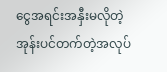ငွေအရင်းအနှီးမလိုတဲ့ အုန်းပင်တက်တဲ့အလုပ်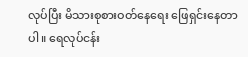လုပ်ပြီး မိသားစုစားဝတ်နေရေး ဖြေရှင်းနေတာပါ။ ရေလုပ်ငန်း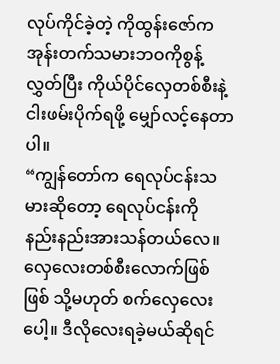လုပ်ကိုင်ခဲ့တဲ့ ကိုထွန်းဇော်က အုန်းတက်သမားဘဝကိုစွန့်လွှတ်ပြီး ကိုယ်ပိုင်လှေတစ်စီးနဲ့ ငါးဖမ်းပိုက်ရဖို့ မျှော်လင့်နေတာပါ။
“ကျွန်တော်က ရေလုပ်ငန်းသမားဆိုတော့ ရေလုပ်ငန်းကို နည်းနည်းအားသန်တယ်လေ။ လှေလေးတစ်စီးလောက်ဖြစ်ဖြစ် သို့မဟုတ် စက်လှေလေးပေါ့။ ဒီလိုလေးရခဲ့မယ်ဆိုရင်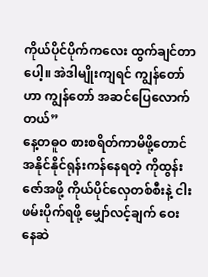ကိုယ်ပိုင်ပိုက်ကလေး ထွက်ချင်တာပေါ့။ အဲဒါမျိုးကျရင် ကျွန်တော်ဟာ ကျွန်တော် အဆင်ပြေလောက်တယ်”
နေ့တဓူဝ စားစရိတ်ကာမိဖို့တောင် အနိုင်နိုင်ရုန်းကန်နေရတဲ့ ကိုထွန်းဇော်အဖို့ ကိုယ်ပိုင်လှေတစ်စီးနဲ့ ငါးဖမ်းပိုက်ရဖို့ မျှော်လင့်ချက် ဝေးနေဆဲ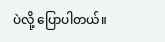ပဲလို့ ပြောပါတယ်။